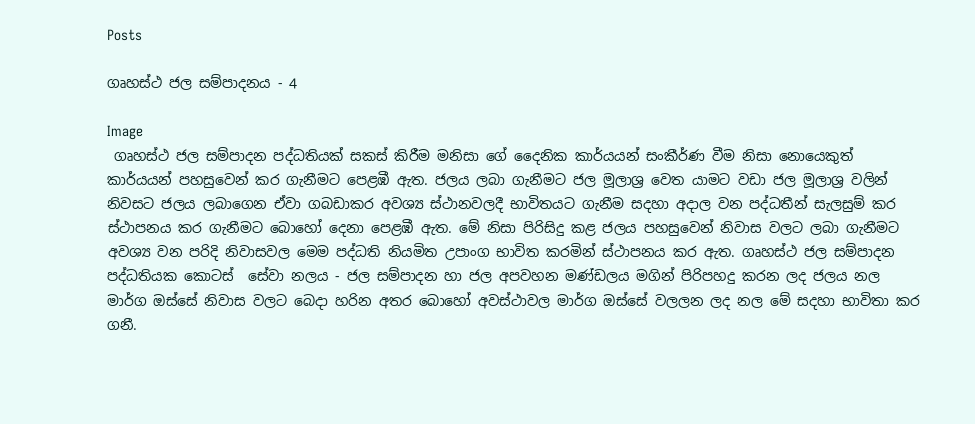Posts

ගෘහස්ථ ජල සම්පාදනය - 4

Image
 ගෘහස්ථ ජල සම්පාදන පද්ධතියක් සකස් කිරීම මනිසා ගේ දෛනික කාර්යයන් සංකීර්ණ වීම නිසා නොයෙකුත් කාර්යයන් පහසුවෙන් කර ගැනීමට පෙළඹී ඇත. ජලය ලබා ගැනීමට ජල මූලාශ්‍ර වෙත යාමට වඩා ජල මූලාශ්‍ර වලින් නිවසට ජලය ලබාගෙන ඒවා ගබඩාකර අවශ්‍ය ස්ථානවලදී භාවිතයට ගැනීම සදහා අදාල වන පද්ධතීන් සැලසුම් කර ස්ථාපනය කර ගැනීමට බොහෝ දෙනා පෙළඹී ඇත. මේ නිසා පිරිසිදු කළ ජලය පහසුවෙන් නිවාස වලට ලබා ගැනීමට අවශ්‍ය වන පරිදි නිවාසවල මෙම පද්ධති නියමිත උපාංග භාවිත කරමින් ස්ථාපනය කර ඇත. ගෘහස්ථ ජල සම්පාදන පද්ධතියක කොටස්  සේවා නලය - ජල සම්පාදන හා ජල අපවහන මණ්ඩලය මගින් පිරිපහදු කරන ලද ජලය නල මාර්ග ඔස්සේ නිවාස වලට බෙදා හරින අතර බොහෝ අවස්ථාවල මාර්ග ඔස්සේ වලලන ලද නල මේ සදහා භාවිතා කර ගනී.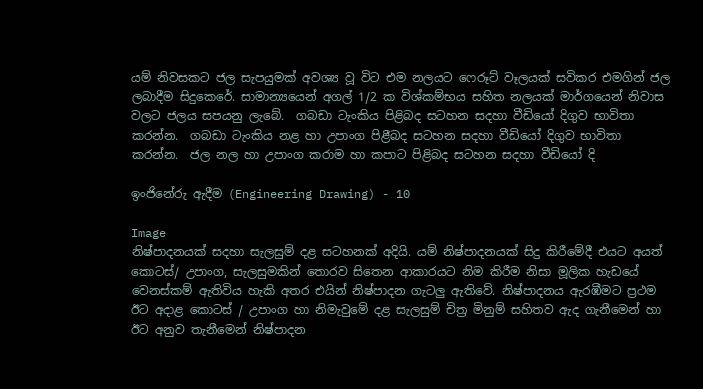යම් නිවසකට ජල සැපයුමක් අවශ්‍ය වූ විට එම නලයට ෆෙරූට් වෑලයක් සවිකර එමගින් ජල ලබාදීම සිදුකෙරේ. සාමාන්‍යයෙන් අගල් 1/2 ක විශ්කම්භය සහිත නලයක් මාර්ගයෙන් නිවාස වලට ජලය සපයනු ලැබේ.  ගබඩා ටැංකිය පිළිබද සටහන සදහා වීඩියෝ දිගුව භාවිතා කරන්න.  ගබඩා ටැංකිය නළ හා උපාංග පිළීබද සටහන සදහා වීඩියෝ දිගුව භාවිතා කරන්න.  ජල නල හා උපාංග කරාම හා කපාට පිළිබද සටහන සදහා වීඩියෝ දි

ඉංජිනේරු ඇදීම (Engineering Drawing) - 10

Image
නිෂ්පාදනයක් සදහා සැලසුම් දළ සටහනක් අදියි. යම් නිෂ්පාදනයක් සිදු කිරීමේදී එයට අයත් කොටස්/ උපාංග, සැලසුමකින් තොරව සිතෙන ආකාරයට නිම කිරීම නිසා මූලික හැඩයේ වෙනස්කම් ඇතිවිය හැකි අතර එයින් නිෂ්පාදන ගැටලු ඇතිවේ. නිෂ්පාදනය ඇරඹීමට ප්‍රථම ඊට අදාළ කොටස් / උපාංග හා නිමැවු‌මේ දළ සැලසුම් චිත්‍ර මිනුම් සහිතව ඇද ගැනීමෙන් හා ඊට අනුව තැනීමෙන් නිෂ්පාදන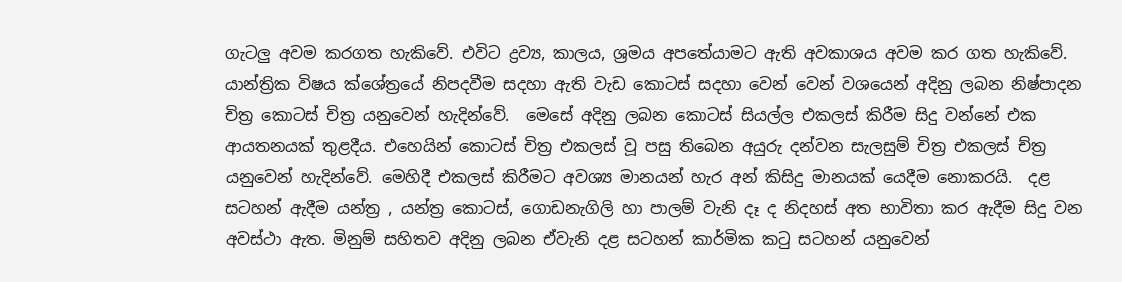ගැටලු අවම කරගත හැකිවේ. එවිට ද්‍රව්‍ය, කාලය, ශ්‍රමය අපතේයාමට ඇති අවකාශය අවම කර ගත හැකිවේ.  යාන්ත්‍රික විෂය ක්ශේත්‍රයේ නිපදවීම සදහා ඇති වැඩ කොටස් සදහා වෙන් වෙන් වශයෙන් අදිනු ලබන නිෂ්පාදන චිත්‍ර කොටස් චිත්‍ර යනුවෙන් හැදින්වේ.  මෙසේ අදිනු ලබන කොටස් සියල්ල එකලස් කිරීම සිදු වන්නේ එක ආයතනයක් තුළදීය. එහෙයින් කොටස් චිත්‍ර එකලස් වූ පසු තිබෙන අයුරු දන්වන සැලසුම් චිත්‍ර එකලස් ච්ත්‍ර යනුවෙන් හැදින්වේ. මෙහිදී එකලස් කිරීමට අවශ්‍ය මානයන් හැර අන් කිසිදු මානයක් යෙදීම නොකරයි.  දළ සටහන් ඇදීම යන්ත්‍ර , යන්ත්‍ර කොටස්, ගොඩනැගිලි හා පාලම් වැනි දෑ ද නිදහස් අත භාවිතා කර ඇදීම සිදු වන අවස්ථා ඇත. මිනුම් සහිතව අදිනු ලබන ඒවැනි දළ සටහන් කාර්මික කටු සටහන් යනුවෙන්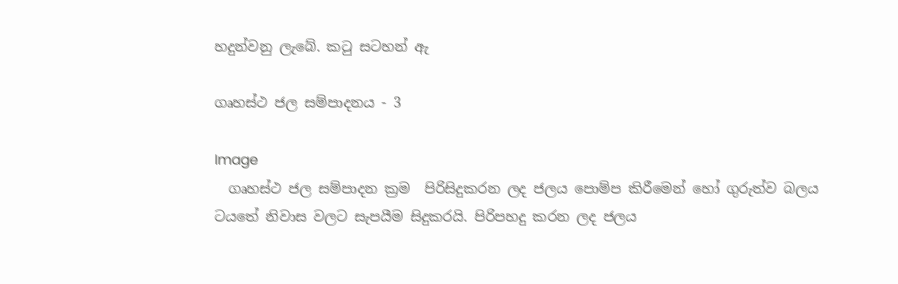හදුන්වනු ලැබේ. කටු සටහන් ඇ

ගෘහස්ථ ජල සම්පාදනය - 3

Image
  ගෘහස්ථ ජල සම්පාදන ක්‍රම  පිරිසිදුකරන ලද ජලය පොම්ප කිරීමෙන් හෝ ගුරුත්ව බලය ටයතේ නිවාස වලට සැපයීම සිදුකරයි. පිරිපහදු කරන ලද ජලය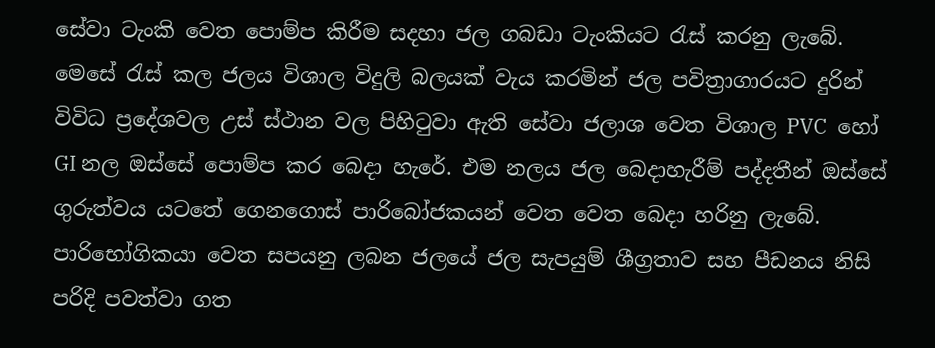සේවා ටැංකි වෙත පොම්ප කිරීම සදහා ජල ගබඩා ටැංකියට රැස් කරනු ලැබේ. මෙසේ රැස් කල ජලය විශාල විදුලි බලයක් වැය කරමින් ජල පවිත්‍රාගාරයට දුරින් විවිධ ප්‍රදේශවල උස් ස්ථාන වල පිහිටුවා ඇති සේවා ජලාශ වෙත විශාල PVC  හෝ GI නල ඔස්සේ පොම්ප කර බෙදා හැරේ. එම නලය ජල බෙදාහැරීම් පද්දතීන් ඔස්සේ ගුරුත්වය යටතේ ගෙනගොස් පාරිබෝජකයන් වෙත වෙත බෙදා හරිනු ලැ‌බේ. පාරිභෝගිකයා වෙත සපයනු ලබන ජලයේ ජල සැපයුම් ශීග්‍රතාව සහ පීඩනය නිසි පරිදි පවත්වා ගත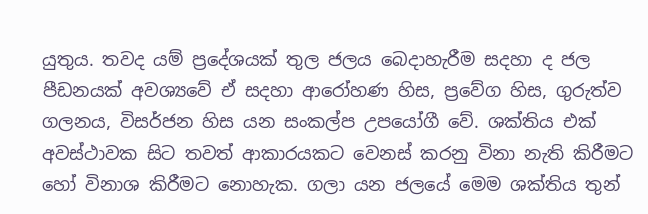යුතුය. තවද යම් ප්‍රදේශයක් තුල ජලය බෙදාහැරීම සදහා ද ජල පීඩනයක් අවශ්‍යවේ ඒ සදහා ආරෝහණ හිස, ප්‍රවේග හිස, ගුරුත්ව ගලනය, විසර්ජන හිස යන සංකල්ප උපයෝගී වේ. ශක්තිය එක් අවස්ථාවක සිට තවත් ආකාරයකට වෙනස් කරනු විනා නැති කිරීමට හෝ විනාශ කිරීමට නොහැක. ගලා යන ජලයේ මෙම ශක්තිය තුන්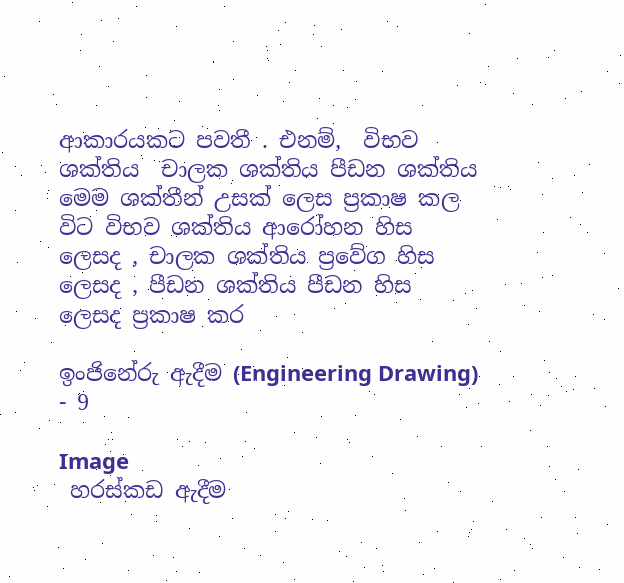ආකාරයකට පවතී . එනම්,  විභව ශක්තිය  චාලක ශක්තිය පීඩන ශක්තිය  මෙම ශක්තීන් උසක් ලෙස ප්‍රකාෂ කල විට විභව ශක්තිය ආරෝහන හිස ලෙසද , චාලක ශක්තිය ප්‍රවේග හිස ලෙසද , පීඩන ශක්තිය පීඩන හිස ලෙසද ප්‍රකාෂ කර

ඉංජිනේරු ඇදීම (Engineering Drawing) - 9

Image
 හරස්කඩ ඇදීම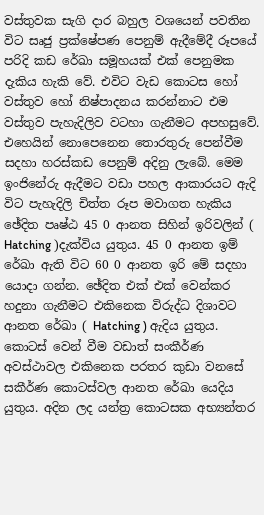වස්තුවක සැගි දාර බහුල වශයෙන් පවතින විට සෘජු ප්‍රක්ෂේපණ පෙනුම් ඇදීමේදී රූපයේ පරිදි කඩ රේඛා සමූහයක් එක් පෙනුමක දැකිය හැකි වේ. එවිට වැඩ කොටස හෝ වස්තුව හෝ නිෂ්පාදනය කරන්නාට එම වස්තුව පැහැදිලිව වටහා ගැනීමට අපහසුවේ. එහෙයින් නොපෙනෙන තොරතුරු පෙන්වීම සදහා හරස්කඩ පෙනුම් අදිනු ලැබේ. මෙම ඉංජිනේරු ඇදීමට වඩා පහල ආකාරයට ඇදි විට පැහැදිලි චිත්ත රූප මවාගත හැකිය  ඡේදිත පෘෂ්ඨ 45 0 ආනත සිහින් ඉරිවලින් ( Hatching )දැක්විය යුතුය. 45 0 ආනත ඉම් රේඛා ඇති විට 60 0 ආනත ඉරි මේ සදහා යොදා ගන්න. ඡේදිත එක් එක් වෙන්කර හදුනා ගැනීමට එකිනෙක විරුද්ධ දිශාවට ආනත රේඛා ( Hatching ) ඇදිය යුතුය. කොටස් වෙන් වීම වඩාත් සංකීර්ණ අවස්ථාවල එකිනෙක පරතර කුඩා වනසේ සකීර්ණ කොටස්වල ආනත රේඛා යෙදිය යුතුය. අදින ලද යන්ත්‍ර කොටසක අභ්‍යන්තර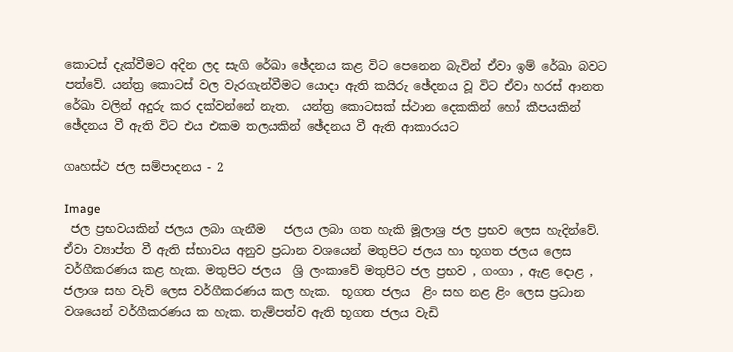කොටස් දැක්වීමට අදින ලද සැගි රේඛා ඡේදනය කළ විට පෙනෙන බැවින් ඒවා ඉම් රේඛා බවට පත්වේ. යන්ත්‍ර කොටස් වල වැරගැන්වීමට යොදා ඇති කයිරු ඡේදනය වූ විට ඒවා හරස් ආනත රේඛා වලින් අදුරු කර දක්වන්නේ නැත.  යන්ත්‍ර කොටසක් ස්ථාන දෙකකින් හෝ කීපයකින් ඡේදනය වී ඇති විට එය එකම තලයකින් ඡේදනය වී ඇති ආකාරයට

ගෘහස්ථ ජල සම්පාදනය - 2

Image
 ජල ප්‍රභවයකින් ජලය ලබා ගැනීම   ජලය ලබා ගත හැකි මූලාශ්‍ර ජල ප්‍රභව ලෙස හැදින්වේ. ඒවා ව්‍යාප්ත වී ඇති ස්භාවය අනුව ප්‍රධාන වශයෙන් මතුපිට ජලය හා භූගත ජලය ලෙස වර්ගීකරණය කළ හැක. මතුපිට ජලය  ශ්‍රි ලංකාවේ මතුපිට ජල ප්‍රභව , ගංගා , ඇළ දොළ , ජලාශ සහ වැව් ලෙස වර්ගීකරණය කල හැක.  භූගත ජලය  ළිං සහ නළ ළිං ලෙස ප්‍රධාන වශයෙන් වර්ගීකරණය ක හැක. තැම්පත්ව ඇති භූගත ජලය වැඩි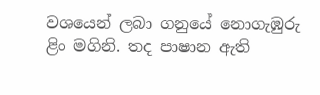වශයෙන් ලබා ගනුයේ නොගැඹුරු ළිං මගිනි. තද පාෂාන ඇති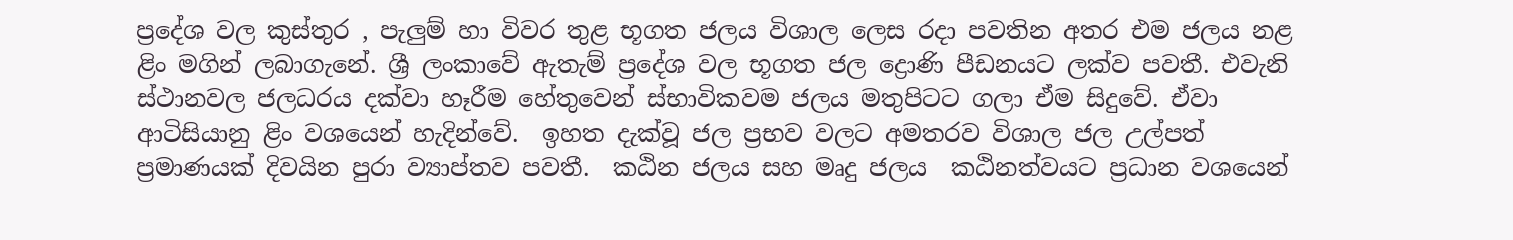ප්‍රදේශ වල කුස්තුර , පැලුම් හා විවර තුළ භූගත ජලය විශාල ලෙස රදා පවතින අතර එම ජලය නළ ළිං මගින් ලබාගැනේ. ශ්‍රී ලංකාවේ ඇතැම් ප්‍රදේශ වල භූගත ජල ද්‍රොණි පීඩනයට ලක්ව පවතී. එවැනි ස්ථානවල ජලධරය දක්වා හෑරීම හේතුවෙන් ස්භාවිකවම ජලය මතුපිටට ගලා ඒම සිදුවේ. ඒවා ආටිසියානු ළිං වශයෙන් හැදින්වේ.  ඉහත දැක්වූ ජල ප්‍රභව වලට අමතරව විශාල ජල උල්පත් ප්‍රමාණයක් දිවයින පුරා ව්‍යාප්තව පවතී.  කඨින ජලය සහ මෘදු ජලය  කඨිනත්වයට ප්‍රධාන වශයෙන්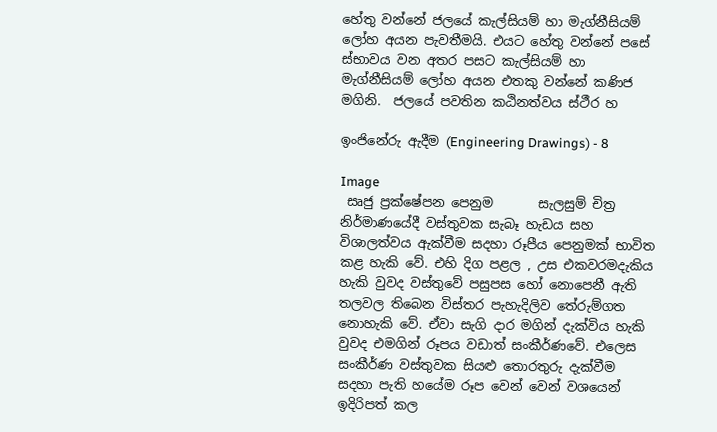හේතු වන්නේ ජලයේ කැල්සියම් හා මැග්නීසියම් ලෝහ අයන පැවතීමයි. එයට හේතු වන්නේ පසේ ස්භාවය වන අතර පසට කැල්සියම් හා මැග්නීසියම් ලෝහ අයන එතකු වන්නේ කණිජ මගිනි.  ජලයේ පවතින කඨිනත්වය ස්ථීර හ

ඉංජිනේරු ඇදීම (Engineering Drawings) - 8

Image
 සෘජු ප්‍රක්ෂේපන පෙනුම       සැලසුම් චිත්‍ර නිර්මාණයේදී වස්තුවක සැබෑ හැඩය සහ විශාලත්වය ඇක්වීම සදහා රූපීය පෙනුමක් භාවිත කළ හැකි වේ. එහි දිග පළල , උස එකවරමදැකිය හැකි වුවද වස්තුවේ පසුපස හෝ නොපෙනී ඇති තලවල තිබෙන විස්තර පැහැදිලිව තේරුම්ගත නොහැකි වේ. ඒවා සැගි දාර මගින් දැක්විය හැකි වුවද එමගින් රූපය වඩාත් සංකීර්ණවේ. එලෙස සංකීර්ණ වස්තුවක සියළු තොරතුරු දැක්වීම සදහා පැති හයේම රූප වෙන් වෙන් වශයෙන් ඉදිරිපත් කල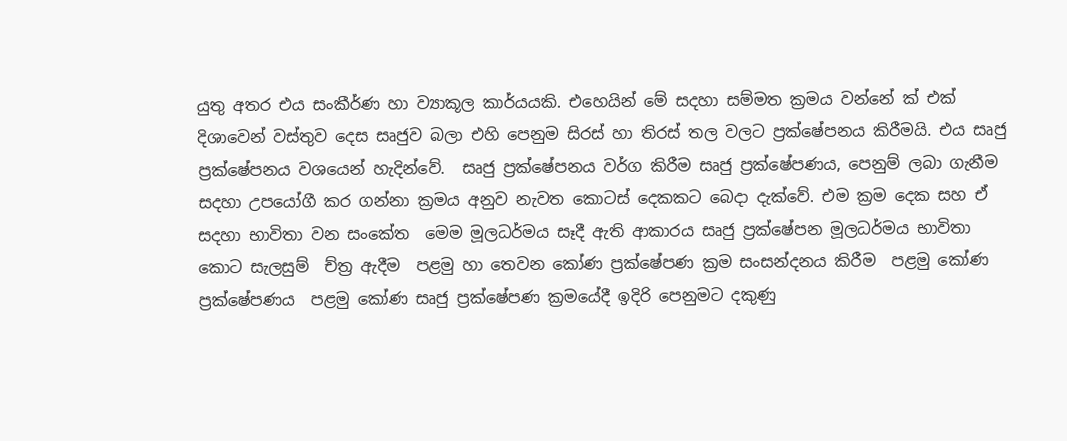යුතු අතර එය සංකීර්ණ හා ව්‍යාකූල කාර්යයකි. එහෙයින් මේ සදහා සම්මත ක්‍රමය වන්නේ ක් එක් දිශාවෙන් වස්තුව දෙස සෘජුව බලා එහි පෙනුම සිරස් හා තිරස් තල වලට ප්‍රක්ෂේපනය කිරීමයි. එය සෘජු ප්‍රක්ෂේපනය වශයෙන් හැදින්වේ.  සෘජු ප්‍රක්ෂේපනය වර්ග කිරීම සෘජු ප්‍රක්ෂේපණය, පෙනුම් ලබා ගැනීම සදහා උපයෝගී කර ගන්නා ක්‍රමය අනුව නැවත කොටස් දෙකකට බෙදා දැක්වේ. එම ක්‍රම දෙක සහ ඒ සදහා භාවිතා වන සංකේත  මෙම මූලධර්මය සෑදී ඇති ආකාරය සෘජු ප්‍රක්ෂේපන මූලධර්මය භාවිතා කොට සැලසුම්  ච්ත්‍ර ඇදීම  පළමු හා තෙවන කෝණ ප්‍රක්ෂේපණ ක්‍රම සංසන්දනය කිරීම  පළමු කෝණ ප්‍රක්ෂේපණය  පළමු කෝණ සෘජු ප්‍රක්ෂේපණ ක්‍රමයේදී ඉදිරි පෙනුමට දකුණු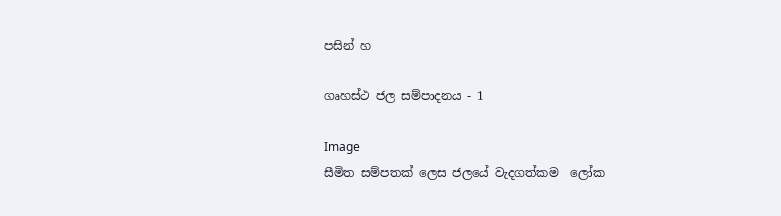පසින් හ

ගෘහස්ථ ජල සම්පාදනය - 1

Image
සීමිත සම්පතක් ලෙස ජලයේ වැදගත්කම  ලෝක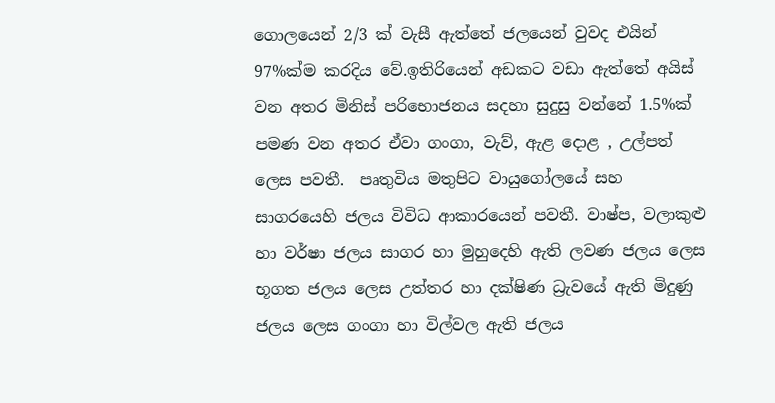ගොලයෙන් 2/3 ක් වැසී ඇත්තේ ජලයෙන් වුවද එයින් 97%ක්ම කරදිය වේ.ඉතිරියෙන් අඩකට වඩා ඇත්තේ අයිස් වන අතර මිනිස් පරිභොජනය සදහා සුදුසු වන්නේ 1.5%ක් පමණ වන අතර ඒවා ගංගා, වැව්, ඇළ දොළ , උල්පත් ලෙස පවතී.  පෘතුවිය මතුපිට වායුගෝලයේ සහ සාගරයෙහි ජලය විවිධ ආකාරයෙන් පවතී. වාෂ්ප, වලාකුළු හා වර්ෂා ජලය සාගර හා මුහුදෙහි ඇති ලවණ ජලය ලෙස භූගත ජලය ලෙස උත්තර හා දක්ෂිණ ධ්‍රැවයේ ඇති මිදුණු ජලය ලෙස ගංගා හා විල්වල ඇති ජලය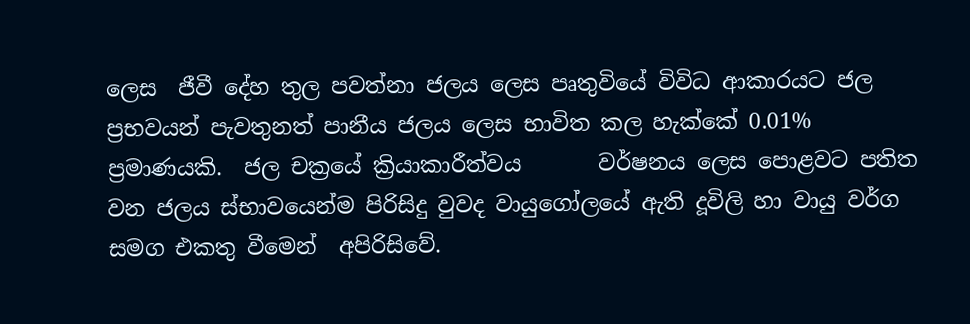ලෙස  ජීවී දේහ තුල පවත්නා ජලය ලෙස පෘතුවියේ විවිධ ආකාරයට ජල ප්‍රභවයන් පැවතුනත් පානීය ජලය ලෙස භාවිත කල හැක්කේ 0.01% ප්‍රමාණයකි.  ජල චක්‍රයේ ක්‍රියාකාරීත්වය       වර්ෂනය ලෙස පොළවට පතිත වන ජලය ස්භාවයෙන්ම පිරිසිදු වුවද වායුගෝලයේ ඇති දූවිලි හා වායු වර්ග සමග එකතු වීමෙන්  අපිරිසිවේ.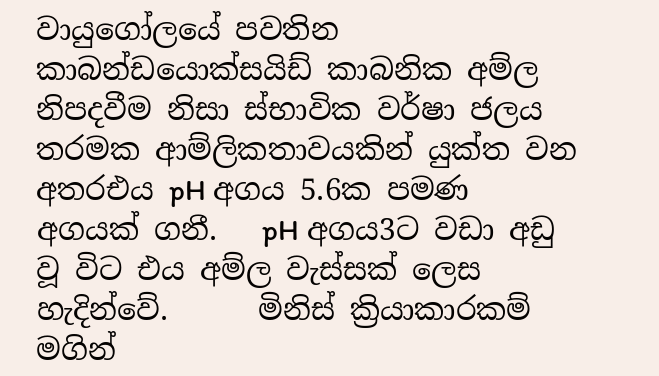වායුගෝලයේ පවතින කාබන්ඩයොක්සයිඩ් කාබනික අම්ල නිපදවීම නිසා ස්භාවික වර්ෂා ජලය තරමක ආම්ලිකතාවයකින් යුක්ත වන අතරඑය pH අගය 5.6ක පමණ අගයක් ගනී.   pH අගය3ට වඩා අඩු වූ විට එය අම්ල වැස්සක් ලෙස හැදින්වේ.      මිනිස් ක්‍රියාකාරකම් මගින්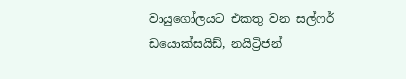වායුගෝලයට එකතු වන සල්ෆර් ඩයොක්සයිඩ්, නයිට්‍රිජන්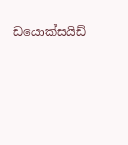ඩයොක්සයිඩ්